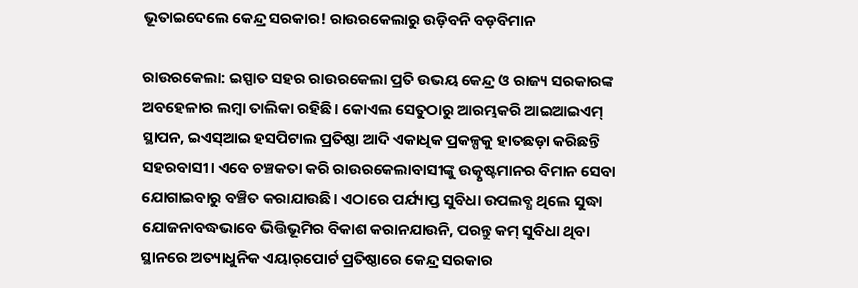ଭୂତାଇଦେଲେ କେନ୍ଦ୍ର ସରକାର! ରାଉରକେଲାରୁ ଉଡ଼ିବନି ବଡ଼ବିମାନ

ରାଉରକେଲା: ଇସ୍ପାତ ସହର ରାଉରକେଲା ପ୍ରତି ଉଭୟ କେନ୍ଦ୍ର ଓ ରାଜ୍ୟ ସରକାରଙ୍କ ଅବହେଳାର ଲମ୍ବା ତାଲିକା ରହିଛି। କୋଏଲ ସେତୁଠାରୁ ଆରମ୍ଭକରି ଆଇଆଇଏମ୍‌ ସ୍ଥାପନ, ଇଏସ୍‌ଆଇ ହସପିଟାଲ ପ୍ରତିଷ୍ଠା ଆଦି ଏକାଧିକ ପ୍ରକଳ୍ପକୁ ହାତଛଡ଼ା କରିଛନ୍ତି ସହରବାସୀ। ଏବେ ଚଞ୍ଚକତା କରି ରାଉରକେଲାବାସୀଙ୍କୁ ଉତ୍କୃଷ୍ଟମାନର ବିମାନ ସେବା ଯୋଗାଇବାରୁ ବଞ୍ଚିତ କରାଯାଉଛି। ଏଠାରେ ପର୍ଯ୍ୟାପ୍ତ ସୁବିଧା ଉପଲବ୍ଧ ଥିଲେ ସୁଦ୍ଧା ଯୋଜନାବଦ୍ଧଭାବେ ଭିତ୍ତିଭୂମିର ବିକାଶ କରାନଯାଉନି, ପରନ୍ତୁ କମ୍‌ ସୁବିଧା ଥିବା ସ୍ଥାନରେ ଅତ୍ୟାଧୁନିକ ଏୟାର୍‌ପୋର୍ଟ ପ୍ରତିଷ୍ଠାରେ କେନ୍ଦ୍ର ସରକାର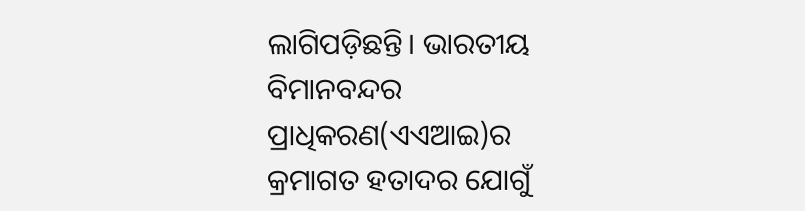ଲାଗିପଡ଼ିଛନ୍ତି। ଭାରତୀୟ ବିମାନବନ୍ଦର ପ୍ରାଧିକରଣ(ଏଏଆଇ)ର କ୍ରମାଗତ ହତାଦର ଯୋଗୁଁ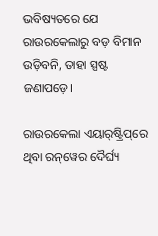ଭବିଷ୍ୟତରେ ଯେ ରାଉରକେଲାରୁ ବଡ଼ ବିମାନ ଉଡ଼ିବନି, ତାହା ସ୍ପଷ୍ଟ ଜଣାପଡ଼େ।

ରାଉରକେଲା ଏୟାର୍‌ଷ୍ଟ୍ରିପ୍‌ରେ ଥିବା ରନ୍‌ୱେର ଦୈର୍ଘ୍ୟ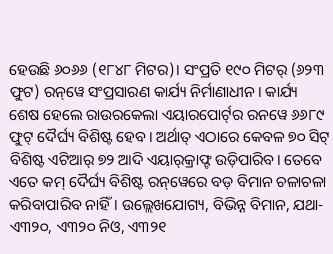ହେଉଛି ୬୦୬୬ (୧୮୪୮ ମିଟର)। ସଂପ୍ରତି ୧୯୦ ମିଟର୍‌ (୬୨୩ ଫୁଟ) ରନ୍‌ୱେ ସଂପ୍ରସାରଣ କାର୍ଯ୍ୟ ନିର୍ମାଣାଧୀନ। କାର୍ଯ୍ୟ ଶେଷ ହେଲେ ରାଉରକେଲା ଏୟାରପୋର୍ଟ୍‌ର ରନୱେ ୬୬୮୯ ଫୁଟ୍‌ ଦୈର୍ଘ୍ୟ ବିଶିଷ୍ଟ ହେବ। ଅର୍ଥାତ୍‌ ଏଠାରେ କେବଳ ୭୦ ସିଟ୍‌ ବିଶିଷ୍ଟ ଏଟିଆର୍‌ ୭୨ ଆଦି ଏୟାର୍‌କ୍ରାଫ୍ଟ ଉଡ଼ିପାରିବ। ତେବେ ଏତେ କମ୍‌ ଦୈର୍ଘ୍ୟ ବିଶିଷ୍ଟ ରନ୍‌ୱେରେ ବଡ଼ ବିମାନ ଚଳାଚଳା କରିବାପାରିବ ନାହିଁ। ଉଲ୍ଲେଖଯୋଗ୍ୟ, ବିଭିନ୍ନ ବିମାନ, ଯଥା- ଏ୩୨୦, ଏ୩୨୦ ନିଓ, ଏ୩୨୧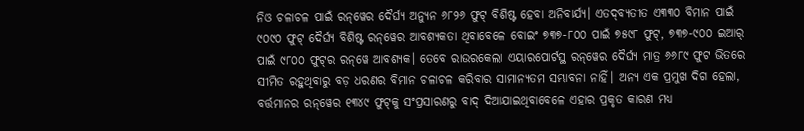ନିଓ ଚଳାଚଳ ପାଇଁ ରନ୍‌ୱେର ଦୈର୍ଘ୍ୟ ଅନ୍ୟୁନ ୬୮୨୬ ଫୁଟ୍‌ ବିଶିଷ୍ଟ ହେବା ଅନିବାର୍ଯ୍ୟ। ଏତଦ୍‌ବ୍ୟତୀତ ଏ୩୩୦ ବିମାନ ପାଇଁ ୯୦୯୦ ଫୁଟ୍‌ ଦୈର୍ଘ୍ୟ ବିଶିଷ୍ଟ ରନ୍‌ୱେର ଆବଶ୍ୟକତା ଥିବାବେଳେ ବୋଇଂ ୭୩୭-୮୦୦ ପାଇଁ ୭୫୯୮ ଫୁଟ୍‌, ୭୩୭-୯୦୦ ଇଆର୍‌ ପାଇଁ ୯୮୦୦ ଫୁଟ୍‌ର ରନ୍‌ୱେ ଆବଶ୍ୟକ। ତେବେ ରାଉରକେଲା ଏୟାରପୋର୍ଟସ୍ଥ ରନ୍‌ୱେର ଦୈର୍ଘ୍ୟ ମାତ୍ର ୬୬୮୯ ଫୁଟ ଭିତରେ ସୀମିତ ରହୁଥିବାରୁ ବଡ଼ ଧରଣର ବିମାନ ଚଳାଚଳ କରିବାର ସାମାନ୍ୟତମ ସମ୍ଭାବନା ନାହିଁ। ଅନ୍ୟ ଏକ ପ୍ରମୁଖ ଦିଗ ହେଲା, ବର୍ତ୍ତମାନର ରନ୍‌ୱେର ୧୩୪୯ ଫୁଟ୍‌କୁ ସଂପ୍ରସାରଣରୁ ବାଦ୍‌ ଦିଆଯାଇଥିବାବେଳେ ଏହାର ପ୍ରକୃତ କାରଣ ମଧ୍ୟ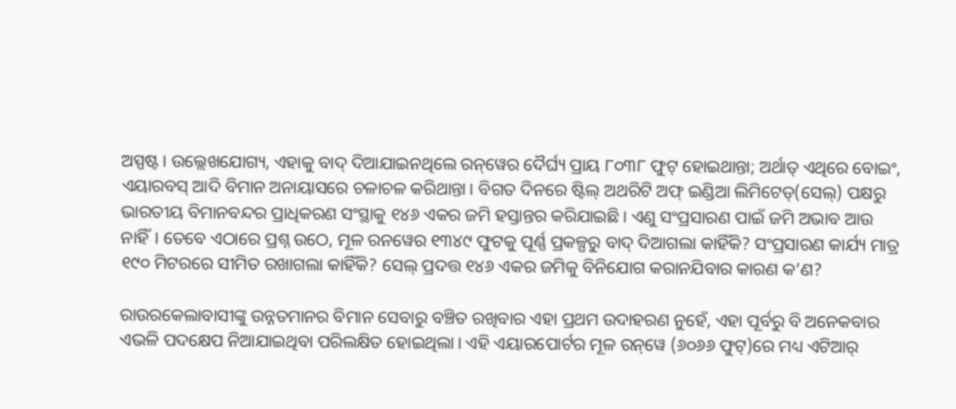ଅସ୍ପଷ୍ଟ। ଉଲ୍ଲେଖଯୋଗ୍ୟ, ଏହାକୁ ବାଦ୍‌ ଦିଆଯାଇନଥିଲେ ରନ୍‌ୱେର ଦୈର୍ଘ୍ୟ ପ୍ରାୟ ୮୦୩୮ ଫୁଟ୍‌ ହୋଇଥାନ୍ତା; ଅର୍ଥାତ୍‌ ଏଥିରେ ବୋଇଂ, ଏୟାରବସ୍‌ ଆଦି ବିମାନ ଅନାୟାସରେ ଚଳାଚଳ କରିଥାନ୍ତା। ବିଗତ ଦିନରେ ଷ୍ଟିଲ୍‌ ଅଥରିଟି ଅଫ୍‌ ଇଣ୍ଡିଆ ଲିମିଟେଡ୍‌(ସେଲ୍‌) ପକ୍ଷରୁ ଭାରତୀୟ ବିମାନବନ୍ଦର ପ୍ରାଧିକରଣ ସଂସ୍ଥାକୁ ୧୪୬ ଏକର ଜମି ହସ୍ତାନ୍ତର କରିଯାଇଛି। ଏଣୁ ସଂପ୍ରସାରଣ ପାଇଁ ଜମି ଅଭାବ ଆଉ ନାହିଁ। ତେବେ ଏଠାରେ ପ୍ରଶ୍ନ ଉଠେ, ମୂଳ ରନୱେର ୧୩୪୯ ଫୁଟକୁ ପୂର୍ଣ୍ଣ ପ୍ରକଳ୍ପରୁ ବାଦ୍‌ ଦିଆଗଲା କାହିଁକି? ସଂପ୍ରସାରଣ କାର୍ଯ୍ୟ ମାତ୍ର ୧୯୦ ମିଟରରେ ସୀମିତ ରଖାଗଲା କାହିଁକି? ସେଲ୍‌ ପ୍ରଦତ୍ତ ୧୪୬ ଏକର ଜମିକୁ ବିନିଯୋଗ କରାନଯିବାର କାରଣ କ’ଣ?

ରାଉରକେଲାବାସୀଙ୍କୁ ଉନ୍ନତମାନର ବିମାନ ସେବାରୁ ବଞ୍ଚିତ ରଖିବାର ଏହା ପ୍ରଥମ ଉଦାହରଣ ନୁହେଁ, ଏହା ପୂର୍ବରୁ ବି ଅନେକବାର ଏଭଳି ପଦକ୍ଷେପ ନିଆଯାଇଥିବା ପରିଲକ୍ଷିତ ହୋଇଥିଲା। ଏହି ଏୟାରପୋର୍ଟର ମୂଳ ରନ୍‌ୱେ (୬୦୬୬ ଫୁଟ୍‌)ରେ ମଧ୍ୟ ଏଟିଆର୍‌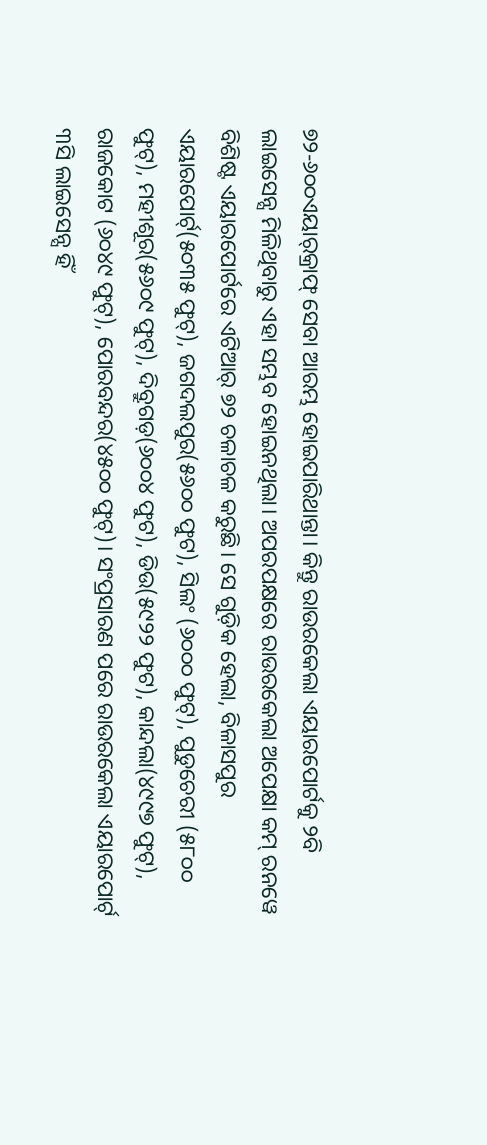୭୨-୬୦୦ଏୟାର୍‌କ୍ରାଫ୍‌ ସେବା ଆରମ୍ଭ ହୋଇପାରିଥାନ୍ତା। କିନ୍ତୁ ରାଉରକେଲା ଏୟାରପୋର୍ଟକୁ ୨ବି ଲାଇସେନ୍ସ ମିଳିଥିବାରୁ ଏହା ସମ୍ଭବ ହୋଇନଥିଲା। ଅପରପକ୍ଷରେ ରାଉରକେଲା ଅପେକ୍ଷା କମ୍‌ ରନୱେ ବିଶିଷ୍ଟ ଏୟାରପୋର୍ଟ‌ରେ ଏଟିଆର୍‌ ୭୨ ଚଳାଚଳ କରୁଛି। ସେ ଗୁଡ଼ିକ ହେଲା, ବିଳାସପୁର ଏୟାରପୋର୍ଟ‌୍(୫୦୩୫ ଫୁଟ୍‌), ଜଗଦଲପୁର(୫୬୦୦ ଫୁଟ), ସିଲଂ (୬୦୦୦ ଫୁଟ୍‌), ପୁଡୁଚେରୀ (୫୮୦୦ ଫୁଟ୍‌), ମହୀଶୂର(୫୬୦୯ ଫୁଟ୍‌), ଦିବ୍ରୁଗଡ଼(୬୦୦୪ ଫୁଟ), ଡିଉ(୫୯୨୨ ଫୁଟ), କାନ୍ଦଲା(୪୯୯୭ ଫୁଟ୍‌), ରାଜକୋଟ (୬୦୪୯ ଫୁଟ୍‌), ପୋରବନ୍ଦର(୪୫୦୦ ଫୁଟ୍‌)। ସଂପ୍ରସାରଣ ପରେ ରାଉରକେଲା ଏୟାରପୋର୍ଟ‌୍ ୩ସି ଲାଇସେନ୍ସ ହିଁ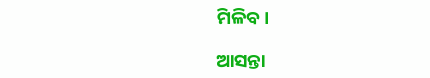ମିଳିବ।

ଆସନ୍ତା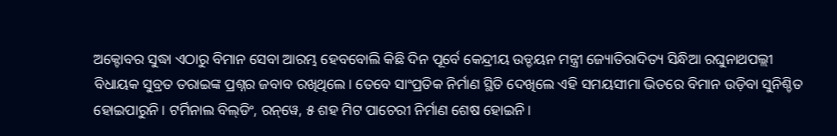ଅକ୍ଟୋବର ସୁଦ୍ଧା ଏଠାରୁ ବିମାନ ସେବା ଆରମ୍ଭ ହେବବୋଲି କିଛି ଦିନ ପୂର୍ବେ କେନ୍ଦ୍ରୀୟ ଉଡ୍ଡୟନ ମନ୍ତ୍ରୀ ଜ୍ୟୋତିରାଦିତ୍ୟ ସିନ୍ଧିଆ ରଘୁନାଥପଲ୍ଲୀ ବିଧାୟକ ସୁବ୍ରତ ତରାଇଙ୍କ ପ୍ରଶ୍ନର ଜବାବ ରଖିଥିଲେ। ତେବେ ସାଂପ୍ରତିକ ନିର୍ମାଣ ସ୍ଥିତି ଦେଖିଲେ ଏହି ସମୟସୀମା ଭିତରେ ବିମାନ ଉଡ଼ିବା ସୁନିଶ୍ଚିତ ହୋଇପାରୁନି। ଟର୍ମିନାଲ ବିଲ୍‌ଡିଂ, ରନ୍‌ୱେ, ୫ ଶହ ମିଟ ପାଚେରୀ ନିର୍ମାଣ ଶେଷ ହୋଇନି।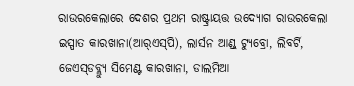ରାଉରକେଲାରେ ଦେଶର ପ୍ରଥମ ରାଷ୍ଟ୍ରାୟତ୍ତ ଉଦ୍ୟୋଗ ରାଉରକେଲା ଇସ୍ପାତ କାରଖାନା(ଆର୍‌ଏସ୍‌ପି), ଲାର୍ସନ ଆଣ୍ଡ୍‌ ଟ୍ୟୁବ୍ରୋ, ଲିବର୍ଟି, ଜେଏସ୍‌ଡବ୍ଲ୍ୟୁ ସିମେଣ୍ଟ କାରଖାନା, ଡାଲମିଆ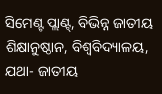ସିମେଣ୍ଟ ପ୍ଲାଣ୍ଟ୍, ବିଭିନ୍ନ ଜାତୀୟ ଶିକ୍ଷାନୁଷ୍ଠାନ, ବିଶ୍ବବିଦ୍ୟାଳୟ, ଯଥା- ଜାତୀୟ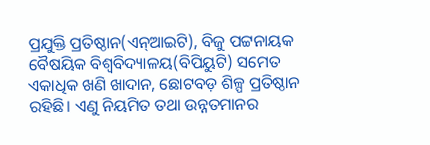ପ୍ରଯୁକ୍ତି ପ୍ରତିଷ୍ଠାନ(ଏନ୍‌ଆଇଟି), ବିଜୁ ପଟ୍ଟନାୟକ ବୈଷୟିକ ବିଶ୍ବବିଦ୍ୟାଳୟ(ବିପିୟୁଟି) ସମେତ ଏକାଧିକ ଖଣି ଖାଦାନ, ଛୋଟବଡ଼ ଶିଳ୍ପ ପ୍ରତିଷ୍ଠାନ ରହିଛି। ଏଣୁ ନିୟମିତ ତଥା ଉନ୍ନତମାନର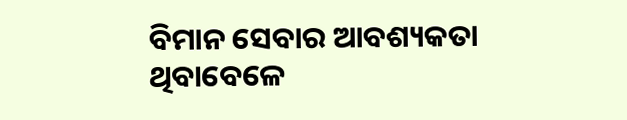ବିମାନ ସେବାର ଆବଶ୍ୟକତା ଥିବାବେଳେ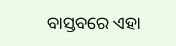ବାସ୍ତବରେ ଏହା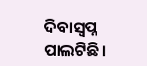ଦିବାସ୍ବପ୍ନ ପାଲଟିଛି।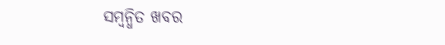ସମ୍ବନ୍ଧିତ ଖବର